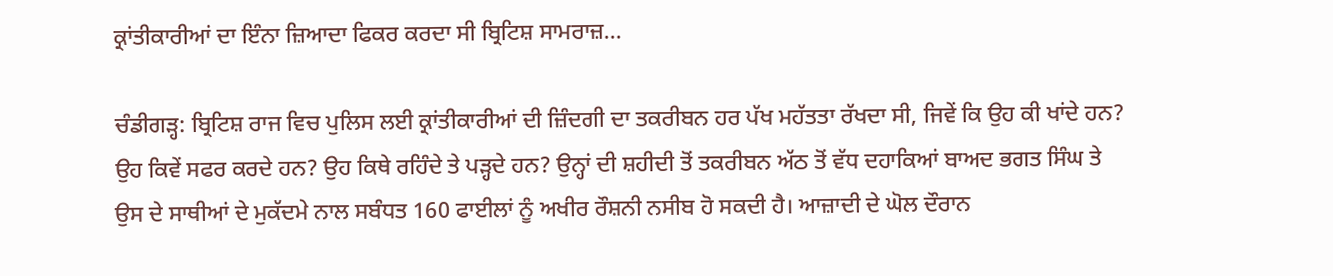ਕ੍ਰਾਂਤੀਕਾਰੀਆਂ ਦਾ ਇੰਨਾ ਜ਼ਿਆਦਾ ਫਿਕਰ ਕਰਦਾ ਸੀ ਬ੍ਰਿਟਿਸ਼ ਸਾਮਰਾਜ਼…

ਚੰਡੀਗੜ੍ਹ: ਬ੍ਰਿਟਿਸ਼ ਰਾਜ ਵਿਚ ਪੁਲਿਸ ਲਈ ਕ੍ਰਾਂਤੀਕਾਰੀਆਂ ਦੀ ਜ਼ਿੰਦਗੀ ਦਾ ਤਕਰੀਬਨ ਹਰ ਪੱਖ ਮਹੱਤਤਾ ਰੱਖਦਾ ਸੀ, ਜਿਵੇਂ ਕਿ ਉਹ ਕੀ ਖਾਂਦੇ ਹਨ? ਉਹ ਕਿਵੇਂ ਸਫਰ ਕਰਦੇ ਹਨ? ਉਹ ਕਿਥੇ ਰਹਿੰਦੇ ਤੇ ਪੜ੍ਹਦੇ ਹਨ? ਉਨ੍ਹਾਂ ਦੀ ਸ਼ਹੀਦੀ ਤੋਂ ਤਕਰੀਬਨ ਅੱਠ ਤੋਂ ਵੱਧ ਦਹਾਕਿਆਂ ਬਾਅਦ ਭਗਤ ਸਿੰਘ ਤੇ ਉਸ ਦੇ ਸਾਥੀਆਂ ਦੇ ਮੁਕੱਦਮੇ ਨਾਲ ਸਬੰਧਤ 160 ਫਾਈਲਾਂ ਨੂੰ ਅਖੀਰ ਰੌਸ਼ਨੀ ਨਸੀਬ ਹੋ ਸਕਦੀ ਹੈ। ਆਜ਼ਾਦੀ ਦੇ ਘੋਲ ਦੌਰਾਨ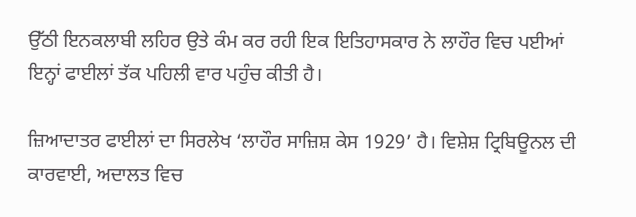ਉੱਠੀ ਇਨਕਲਾਬੀ ਲਹਿਰ ਉਤੇ ਕੰਮ ਕਰ ਰਹੀ ਇਕ ਇਤਿਹਾਸਕਾਰ ਨੇ ਲਾਹੌਰ ਵਿਚ ਪਈਆਂ ਇਨ੍ਹਾਂ ਫਾਈਲਾਂ ਤੱਕ ਪਹਿਲੀ ਵਾਰ ਪਹੁੰਚ ਕੀਤੀ ਹੈ।

ਜ਼ਿਆਦਾਤਰ ਫਾਈਲਾਂ ਦਾ ਸਿਰਲੇਖ ‘ਲਾਹੌਰ ਸਾਜ਼ਿਸ਼ ਕੇਸ 1929’ ਹੈ। ਵਿਸ਼ੇਸ਼ ਟ੍ਰਿਬਿਊਨਲ ਦੀ ਕਾਰਵਾਈ, ਅਦਾਲਤ ਵਿਚ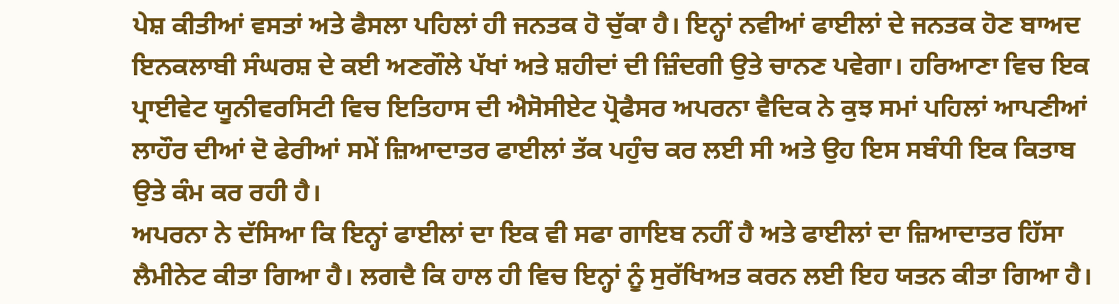ਪੇਸ਼ ਕੀਤੀਆਂ ਵਸਤਾਂ ਅਤੇ ਫੈਸਲਾ ਪਹਿਲਾਂ ਹੀ ਜਨਤਕ ਹੋ ਚੁੱਕਾ ਹੈ। ਇਨ੍ਹਾਂ ਨਵੀਆਂ ਫਾਈਲਾਂ ਦੇ ਜਨਤਕ ਹੋਣ ਬਾਅਦ ਇਨਕਲਾਬੀ ਸੰਘਰਸ਼ ਦੇ ਕਈ ਅਣਗੌਲੇ ਪੱਖਾਂ ਅਤੇ ਸ਼ਹੀਦਾਂ ਦੀ ਜ਼ਿੰਦਗੀ ਉਤੇ ਚਾਨਣ ਪਵੇਗਾ। ਹਰਿਆਣਾ ਵਿਚ ਇਕ ਪ੍ਰਾਈਵੇਟ ਯੂਨੀਵਰਸਿਟੀ ਵਿਚ ਇਤਿਹਾਸ ਦੀ ਐਸੋਸੀਏਟ ਪ੍ਰੋਫੈਸਰ ਅਪਰਨਾ ਵੈਦਿਕ ਨੇ ਕੁਝ ਸਮਾਂ ਪਹਿਲਾਂ ਆਪਣੀਆਂ ਲਾਹੌਰ ਦੀਆਂ ਦੋ ਫੇਰੀਆਂ ਸਮੇਂ ਜ਼ਿਆਦਾਤਰ ਫਾਈਲਾਂ ਤੱਕ ਪਹੁੰਚ ਕਰ ਲਈ ਸੀ ਅਤੇ ਉਹ ਇਸ ਸਬੰਧੀ ਇਕ ਕਿਤਾਬ ਉਤੇ ਕੰਮ ਕਰ ਰਹੀ ਹੈ।
ਅਪਰਨਾ ਨੇ ਦੱਸਿਆ ਕਿ ਇਨ੍ਹਾਂ ਫਾਈਲਾਂ ਦਾ ਇਕ ਵੀ ਸਫਾ ਗਾਇਬ ਨਹੀਂ ਹੈ ਅਤੇ ਫਾਈਲਾਂ ਦਾ ਜ਼ਿਆਦਾਤਰ ਹਿੱਸਾ ਲੈਮੀਨੇਟ ਕੀਤਾ ਗਿਆ ਹੈ। ਲਗਦੈ ਕਿ ਹਾਲ ਹੀ ਵਿਚ ਇਨ੍ਹਾਂ ਨੂੰ ਸੁਰੱਖਿਅਤ ਕਰਨ ਲਈ ਇਹ ਯਤਨ ਕੀਤਾ ਗਿਆ ਹੈ।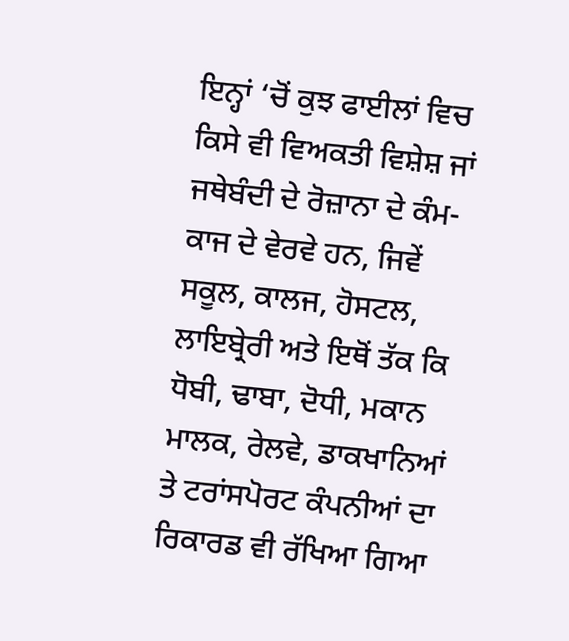ਇਨ੍ਹਾਂ ‘ਚੋਂ ਕੁਝ ਫਾਈਲਾਂ ਵਿਚ ਕਿਸੇ ਵੀ ਵਿਅਕਤੀ ਵਿਸ਼ੇਸ਼ ਜਾਂ ਜਥੇਬੰਦੀ ਦੇ ਰੋਜ਼ਾਨਾ ਦੇ ਕੰਮ-ਕਾਜ ਦੇ ਵੇਰਵੇ ਹਨ, ਜਿਵੇਂ ਸਕੂਲ, ਕਾਲਜ, ਹੋਸਟਲ, ਲਾਇਬ੍ਰੇਰੀ ਅਤੇ ਇਥੋਂ ਤੱਕ ਕਿ ਧੋਬੀ, ਢਾਬਾ, ਦੋਧੀ, ਮਕਾਨ ਮਾਲਕ, ਰੇਲਵੇ, ਡਾਕਖਾਨਿਆਂ ਤੇ ਟਰਾਂਸਪੋਰਟ ਕੰਪਨੀਆਂ ਦਾ ਰਿਕਾਰਡ ਵੀ ਰੱਖਿਆ ਗਿਆ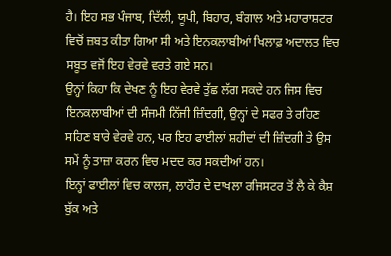ਹੈ। ਇਹ ਸਭ ਪੰਜਾਬ, ਦਿੱਲੀ, ਯੂਪੀ, ਬਿਹਾਰ, ਬੰਗਾਲ ਅਤੇ ਮਹਾਰਾਸ਼ਟਰ ਵਿਚੋਂ ਜ਼ਬਤ ਕੀਤਾ ਗਿਆ ਸੀ ਅਤੇ ਇਨਕਲਾਬੀਆਂ ਖਿਲਾਫ਼ ਅਦਾਲਤ ਵਿਚ ਸਬੂਤ ਵਜੋਂ ਇਹ ਵੇਰਵੇ ਵਰਤੇ ਗਏ ਸਨ।
ਉਨ੍ਹਾਂ ਕਿਹਾ ਕਿ ਦੇਖਣ ਨੂੰ ਇਹ ਵੇਰਵੇ ਤੁੱਛ ਲੱਗ ਸਕਦੇ ਹਨ ਜਿਸ ਵਿਚ ਇਨਕਲਾਬੀਆਂ ਦੀ ਸੰਜਮੀ ਨਿੱਜੀ ਜ਼ਿੰਦਗੀ, ਉਨ੍ਹਾਂ ਦੇ ਸਫਰ ਤੇ ਰਹਿਣ ਸਹਿਣ ਬਾਰੇ ਵੇਰਵੇ ਹਨ, ਪਰ ਇਹ ਫਾਈਲਾਂ ਸ਼ਹੀਦਾਂ ਦੀ ਜ਼ਿੰਦਗੀ ਤੇ ਉਸ ਸਮੇਂ ਨੂੰ ਤਾਜ਼ਾ ਕਰਨ ਵਿਚ ਮਦਦ ਕਰ ਸਕਦੀਆਂ ਹਨ।
ਇਨ੍ਹਾਂ ਫਾਈਲਾਂ ਵਿਚ ਕਾਲਜ, ਲਾਹੌਰ ਦੇ ਦਾਖਲਾ ਰਜਿਸਟਰ ਤੋਂ ਲੈ ਕੇ ਕੈਸ਼ ਬੁੱਕ ਅਤੇ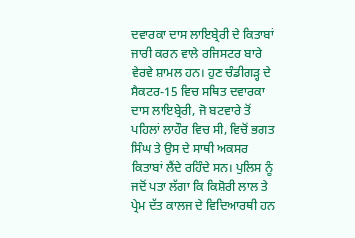ਦਵਾਰਕਾ ਦਾਸ ਲਾਇਬ੍ਰੇਰੀ ਦੇ ਕਿਤਾਬਾਂ ਜਾਰੀ ਕਰਨ ਵਾਲੇ ਰਜਿਸਟਰ ਬਾਰੇ ਵੇਰਵੇ ਸ਼ਾਮਲ ਹਨ। ਹੁਣ ਚੰਡੀਗੜ੍ਹ ਦੇ ਸੈਕਟਰ-15 ਵਿਚ ਸਥਿਤ ਦਵਾਰਕਾ ਦਾਸ ਲਾਇਬ੍ਰੇਰੀ, ਜੋ ਬਟਵਾਰੇ ਤੋਂ ਪਹਿਲਾਂ ਲਾਹੌਰ ਵਿਚ ਸੀ, ਵਿਚੋਂ ਭਗਤ ਸਿੰਘ ਤੇ ਉਸ ਦੇ ਸਾਥੀ ਅਕਸਰ ਕਿਤਾਬਾਂ ਲੈਂਦੇ ਰਹਿੰਦੇ ਸਨ। ਪੁਲਿਸ ਨੂੰ ਜਦੋਂ ਪਤਾ ਲੱਗਾ ਕਿ ਕਿਸ਼ੋਰੀ ਲਾਲ ਤੇ ਪ੍ਰੇਮ ਦੱਤ ਕਾਲਜ ਦੇ ਵਿਦਿਆਰਥੀ ਹਨ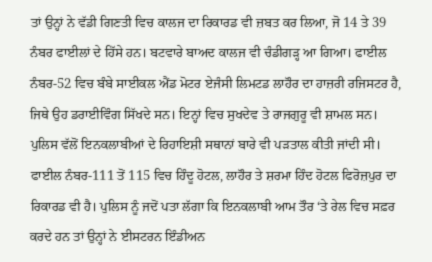ਤਾਂ ਉਨ੍ਹਾਂ ਨੇ ਵੱਡੀ ਗਿਣਤੀ ਵਿਚ ਕਾਲਜ ਦਾ ਰਿਕਾਰਡ ਵੀ ਜ਼ਬਤ ਕਰ ਲਿਆ, ਜੋ 14 ਤੇ 39 ਨੰਬਰ ਫਾਈਲਾਂ ਦੇ ਹਿੱਸੇ ਹਨ। ਬਟਵਾਰੇ ਬਾਅਦ ਕਾਲਜ ਵੀ ਚੰਡੀਗੜ੍ਹ ਆ ਗਿਆ। ਫਾਈਲ ਨੰਬਰ-52 ਵਿਚ ਬੰਬੇ ਸਾਈਕਲ ਐਂਡ ਮੋਟਰ ਏਜੰਸੀ ਲਿਮਟਡ ਲਾਹੌਰ ਦਾ ਹਾਜ਼ਰੀ ਰਜਿਸਟਰ ਹੈ, ਜਿਥੇ ਉਹ ਡਰਾਈਵਿੰਗ ਸਿੱਖਦੇ ਸਨ। ਇਨ੍ਹਾਂ ਵਿਚ ਸੁਖਦੇਵ ਤੇ ਰਾਜਗੁਰੂ ਵੀ ਸ਼ਾਮਲ ਸਨ।
ਪੁਲਿਸ ਵੱਲੋਂ ਇਨਕਲਾਬੀਆਂ ਦੇ ਰਿਹਾਇਸ਼ੀ ਸਥਾਨਾਂ ਬਾਰੇ ਵੀ ਪੜਤਾਲ ਕੀਤੀ ਜਾਂਦੀ ਸੀ। ਫਾਈਲ ਨੰਬਰ-111 ਤੋਂ 115 ਵਿਚ ਹਿੰਦੂ ਹੋਟਲ, ਲਾਹੌਰ ਤੇ ਸ਼ਰਮਾ ਹਿੰਦ ਹੋਟਲ ਫਿਰੋਜ਼ਪੁਰ ਦਾ ਰਿਕਾਰਡ ਵੀ ਹੈ। ਪੁਲਿਸ ਨੂੰ ਜਦੋਂ ਪਤਾ ਲੱਗਾ ਕਿ ਇਨਕਲਾਬੀ ਆਮ ਤੌਰ ‘ਤੇ ਰੇਲ ਵਿਚ ਸਫ਼ਰ ਕਰਦੇ ਹਨ ਤਾਂ ਉਨ੍ਹਾਂ ਨੇ ਈਸਟਰਨ ਇੰਡੀਅਨ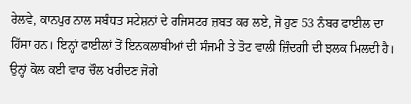ਰੇਲਵੇ, ਕਾਨਪੁਰ ਨਾਲ ਸਬੰਧਤ ਸਟੇਸ਼ਨਾਂ ਦੇ ਰਜਿਸਟਰ ਜ਼ਬਤ ਕਰ ਲਏ, ਜੋ ਹੁਣ 53 ਨੰਬਰ ਫਾਈਲ ਦਾ ਹਿੱਸਾ ਹਨ। ਇਨ੍ਹਾਂ ਫਾਈਲਾਂ ਤੋਂ ਇਨਕਲਾਬੀਆਂ ਦੀ ਸੰਜਮੀ ਤੇ ਤੋਟ ਵਾਲੀ ਜ਼ਿੰਦਗੀ ਦੀ ਝਲਕ ਮਿਲਦੀ ਹੈ। ਉਨ੍ਹਾਂ ਕੋਲ ਕਈ ਵਾਰ ਚੌਲ ਖਰੀਦਣ ਜੋਗੇ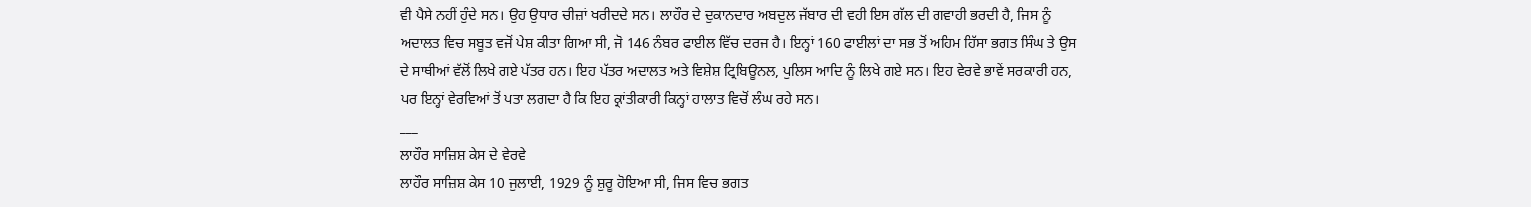ਵੀ ਪੈਸੇ ਨਹੀਂ ਹੁੰਦੇ ਸਨ। ਉਹ ਉਧਾਰ ਚੀਜ਼ਾਂ ਖਰੀਦਦੇ ਸਨ। ਲਾਹੌਰ ਦੇ ਦੁਕਾਨਦਾਰ ਅਬਦੁਲ ਜੱਬਾਰ ਦੀ ਵਹੀ ਇਸ ਗੱਲ ਦੀ ਗਵਾਹੀ ਭਰਦੀ ਹੈ, ਜਿਸ ਨੂੰ ਅਦਾਲਤ ਵਿਚ ਸਬੂਤ ਵਜੋਂ ਪੇਸ਼ ਕੀਤਾ ਗਿਆ ਸੀ, ਜੋ 146 ਨੰਬਰ ਫਾਈਲ ਵਿੱਚ ਦਰਜ ਹੈ। ਇਨ੍ਹਾਂ 160 ਫਾਈਲਾਂ ਦਾ ਸਭ ਤੋਂ ਅਹਿਮ ਹਿੱਸਾ ਭਗਤ ਸਿੰਘ ਤੇ ਉਸ ਦੇ ਸਾਥੀਆਂ ਵੱਲੋਂ ਲਿਖੇ ਗਏ ਪੱਤਰ ਹਨ। ਇਹ ਪੱਤਰ ਅਦਾਲਤ ਅਤੇ ਵਿਸ਼ੇਸ਼ ਟ੍ਰਿਬਿਊਨਲ, ਪੁਲਿਸ ਆਦਿ ਨੂੰ ਲਿਖੇ ਗਏ ਸਨ। ਇਹ ਵੇਰਵੇ ਭਾਵੇਂ ਸਰਕਾਰੀ ਹਨ, ਪਰ ਇਨ੍ਹਾਂ ਵੇਰਵਿਆਂ ਤੋਂ ਪਤਾ ਲਗਦਾ ਹੈ ਕਿ ਇਹ ਕ੍ਰਾਂਤੀਕਾਰੀ ਕਿਨ੍ਹਾਂ ਹਾਲਾਤ ਵਿਚੋਂ ਲੰਘ ਰਹੇ ਸਨ।
___
ਲਾਹੌਰ ਸਾਜ਼ਿਸ਼ ਕੇਸ ਦੇ ਵੇਰਵੇ
ਲਾਹੌਰ ਸਾਜ਼ਿਸ਼ ਕੇਸ 10 ਜੁਲਾਈ, 1929 ਨੂੰ ਸ਼ੁਰੂ ਹੋਇਆ ਸੀ, ਜਿਸ ਵਿਚ ਭਗਤ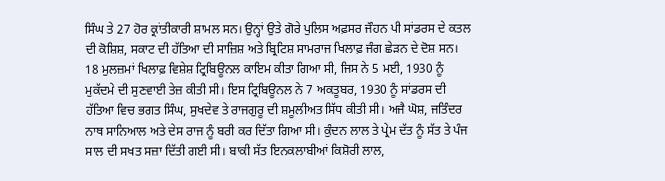ਸਿੰਘ ਤੇ 27 ਹੋਰ ਕ੍ਰਾਂਤੀਕਾਰੀ ਸ਼ਾਮਲ ਸਨ। ਉਨ੍ਹਾਂ ਉਤੇ ਗੋਰੇ ਪੁਲਿਸ ਅਫ਼ਸਰ ਜੌਹਨ ਪੀ ਸਾਂਡਰਸ ਦੇ ਕਤਲ ਦੀ ਕੋਸ਼ਿਸ਼, ਸਕਾਟ ਦੀ ਹੱਤਿਆ ਦੀ ਸਾਜ਼ਿਸ਼ ਅਤੇ ਬ੍ਰਿਟਿਸ਼ ਸਾਮਰਾਜ ਖਿਲਾਫ਼ ਜੰਗ ਛੇੜਨ ਦੇ ਦੋਸ਼ ਸਨ। 18 ਮੁਲਜ਼ਮਾਂ ਖਿਲਾਫ਼ ਵਿਸ਼ੇਸ਼ ਟ੍ਰਿਬਿਊਨਲ ਕਾਇਮ ਕੀਤਾ ਗਿਆ ਸੀ, ਜਿਸ ਨੇ 5 ਮਈ, 1930 ਨੂੰ ਮੁਕੱਦਮੇ ਦੀ ਸੁਣਵਾਈ ਤੇਜ਼ ਕੀਤੀ ਸੀ। ਇਸ ਟ੍ਰਿਬਿਊਨਲ ਨੇ 7 ਅਕਤੂਬਰ, 1930 ਨੂੰ ਸਾਂਡਰਸ ਦੀ ਹੱਤਿਆ ਵਿਚ ਭਗਤ ਸਿੰਘ, ਸੁਖਦੇਵ ਤੇ ਰਾਜਗੁਰੂ ਦੀ ਸ਼ਮੂਲੀਅਤ ਸਿੱਧ ਕੀਤੀ ਸੀ। ਅਜੈ ਘੋਸ਼, ਜਤਿੰਦਰ ਨਾਥ ਸਾਨਿਆਲ ਅਤੇ ਦੇਸ ਰਾਜ ਨੂੰ ਬਰੀ ਕਰ ਦਿੱਤਾ ਗਿਆ ਸੀ। ਕੁੰਦਨ ਲਾਲ ਤੇ ਪ੍ਰੇਮ ਦੱਤ ਨੂੰ ਸੱਤ ਤੇ ਪੰਜ ਸਾਲ ਦੀ ਸਖਤ ਸਜ਼ਾ ਦਿੱਤੀ ਗਈ ਸੀ। ਬਾਕੀ ਸੱਤ ਇਨਕਲਾਬੀਆਂ ਕਿਸ਼ੋਰੀ ਲਾਲ,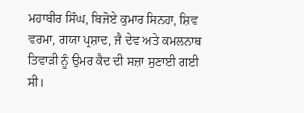ਮਹਾਬੀਰ ਸਿੰਘ, ਬਿਜੋਏ ਕੁਮਾਰ ਸਿਨਹਾ, ਸ਼ਿਵ ਵਰਮਾ, ਗਯਾ ਪ੍ਰਸ਼ਾਦ, ਜੈ ਦੇਵ ਅਤੇ ਕਮਲਨਾਥ ਤਿਵਾੜੀ ਨੂੰ ਉਮਰ ਕੈਦ ਦੀ ਸਜ਼ਾ ਸੁਣਾਈ ਗਈ ਸੀ।